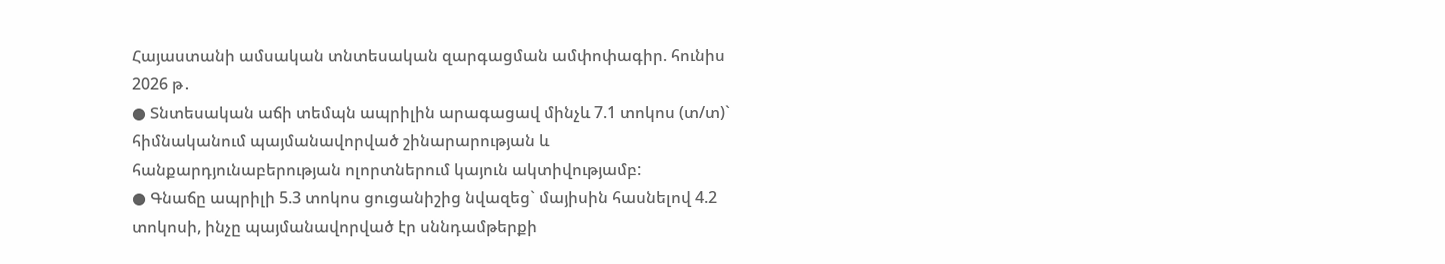Հայաստանի ամսական տնտեսական զարգացման ամփոփագիր. հունիս 2026 թ․
● Տնտեսական աճի տեմպն ապրիլին արագացավ մինչև 7.1 տոկոս (տ/տ)` հիմնականում պայմանավորված շինարարության և հանքարդյունաբերության ոլորտներում կայուն ակտիվությամբ:
● Գնաճը ապրիլի 5.3 տոկոս ցուցանիշից նվազեց` մայիսին հասնելով 4.2 տոկոսի, ինչը պայմանավորված էր սննդամթերքի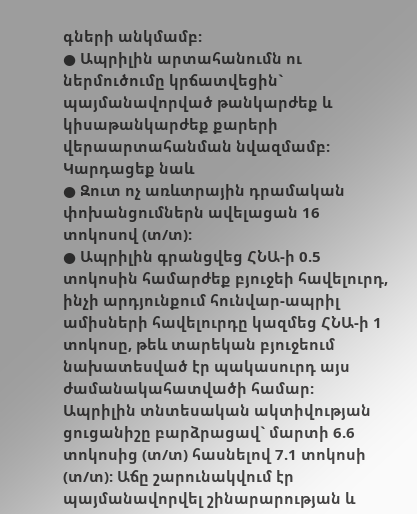գների անկմամբ:
● Ապրիլին արտահանումն ու ներմուծումը կրճատվեցին` պայմանավորված թանկարժեք և կիսաթանկարժեք քարերի վերաարտահանման նվազմամբ:
Կարդացեք նաև
● Զուտ ոչ առևտրային դրամական փոխանցումներն ավելացան 16 տոկոսով (տ/տ):
● Ապրիլին գրանցվեց ՀՆԱ-ի 0.5 տոկոսին համարժեք բյուջեի հավելուրդ, ինչի արդյունքում հունվար-ապրիլ ամիսների հավելուրդը կազմեց ՀՆԱ-ի 1 տոկոսը, թեև տարեկան բյուջեում նախատեսված էր պակասուրդ այս ժամանակահատվածի համար:
Ապրիլին տնտեսական ակտիվության ցուցանիշը բարձրացավ` մարտի 6.6 տոկոսից (տ/տ) հասնելով 7.1 տոկոսի (տ/տ): Աճը շարունակվում էր պայմանավորվել շինարարության և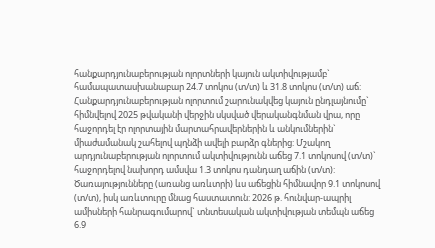հանքարդյունաբերության ոլորտների կայուն ակտիվությամբ` համապատասխանաբար 24.7 տոկոս (տ/տ) և 31.8 տոկոս (տ/տ) աճ: Հանքարդյունաբերության ոլորտում շարունակվեց կայուն ընդլայնումը` հիմնվելով 2025 թվականի վերջին սկսված վերականգնման վրա, որը հաջորդել էր ոլորտային մարտահրավերներին և անկումներին` միաժամանակ շահելով պղնձի ավելի բարձր գներից: Մշակող արդյունաբերության ոլորտում ակտիվությունն աճեց 7.1 տոկոսով (տ/տ)` հաջորդելով նախորդ ամսվա 1.3 տոկոս դանդաղ աճին (տ/տ): Ծառայությունները (առանց առևտրի) ևս աճեցին հիմնավոր 9.1 տոկոսով (տ/տ), իսկ առևտուրը մնաց հաստատուն: 2026 թ. հունվար-ապրիլ ամիսների հանրագումարով` տնտեսական ակտիվության տեմպն աճեց 6.9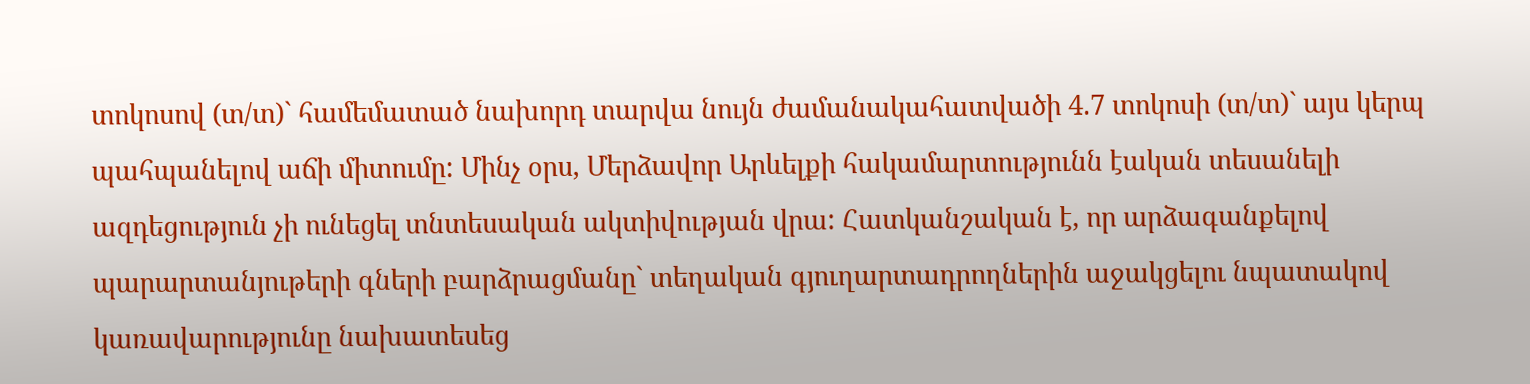տոկոսով (տ/տ)` համեմատած նախորդ տարվա նույն ժամանակահատվածի 4.7 տոկոսի (տ/տ)` այս կերպ պահպանելով աճի միտումը: Մինչ օրս, Մերձավոր Արևելքի հակամարտությունն էական տեսանելի ազդեցություն չի ունեցել տնտեսական ակտիվության վրա: Հատկանշական է, որ արձագանքելով պարարտանյութերի գների բարձրացմանը` տեղական գյուղարտադրողներին աջակցելու նպատակով կառավարությունը նախատեսեց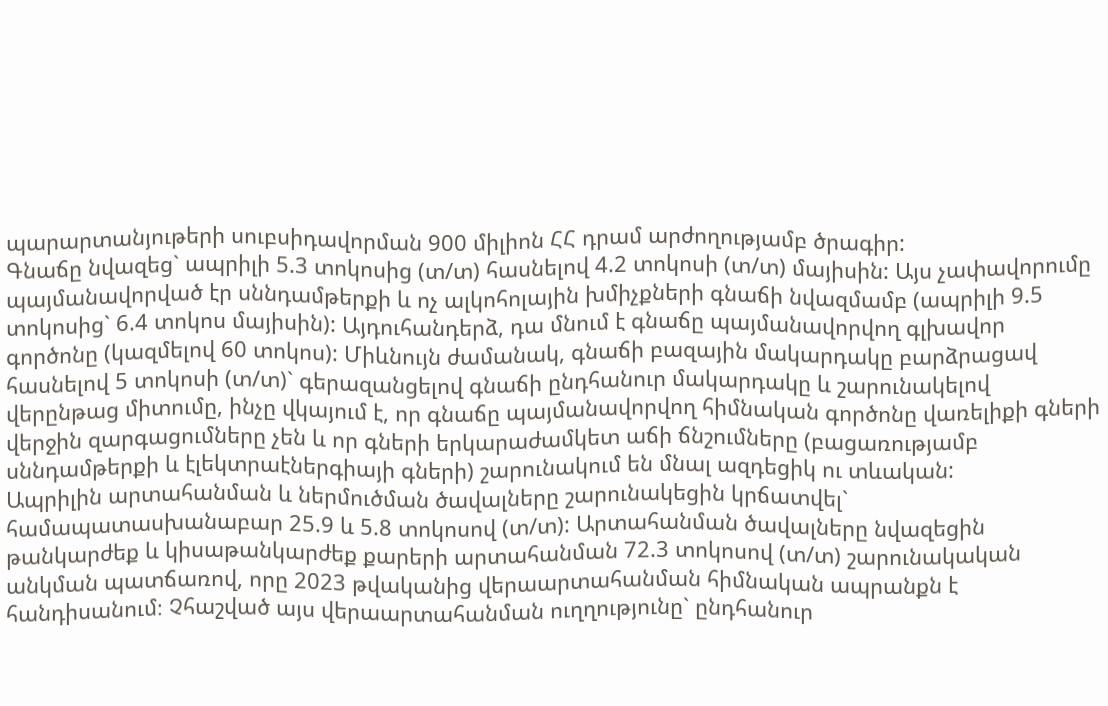պարարտանյութերի սուբսիդավորման 900 միլիոն ՀՀ դրամ արժողությամբ ծրագիր:
Գնաճը նվազեց` ապրիլի 5.3 տոկոսից (տ/տ) հասնելով 4.2 տոկոսի (տ/տ) մայիսին: Այս չափավորումը պայմանավորված էր սննդամթերքի և ոչ ալկոհոլային խմիչքների գնաճի նվազմամբ (ապրիլի 9.5 տոկոսից` 6.4 տոկոս մայիսին): Այդուհանդերձ, դա մնում է գնաճը պայմանավորվող գլխավոր գործոնը (կազմելով 60 տոկոս): Միևնույն ժամանակ, գնաճի բազային մակարդակը բարձրացավ հասնելով 5 տոկոսի (տ/տ)` գերազանցելով գնաճի ընդհանուր մակարդակը և շարունակելով վերընթաց միտումը, ինչը վկայում է, որ գնաճը պայմանավորվող հիմնական գործոնը վառելիքի գների վերջին զարգացումները չեն և որ գների երկարաժամկետ աճի ճնշումները (բացառությամբ սննդամթերքի և էլեկտրաէներգիայի գների) շարունակում են մնալ ազդեցիկ ու տևական:
Ապրիլին արտահանման և ներմուծման ծավալները շարունակեցին կրճատվել` համապատասխանաբար 25.9 և 5.8 տոկոսով (տ/տ): Արտահանման ծավալները նվազեցին թանկարժեք և կիսաթանկարժեք քարերի արտահանման 72.3 տոկոսով (տ/տ) շարունակական անկման պատճառով, որը 2023 թվականից վերաարտահանման հիմնական ապրանքն է հանդիսանում։ Չհաշված այս վերաարտահանման ուղղությունը` ընդհանուր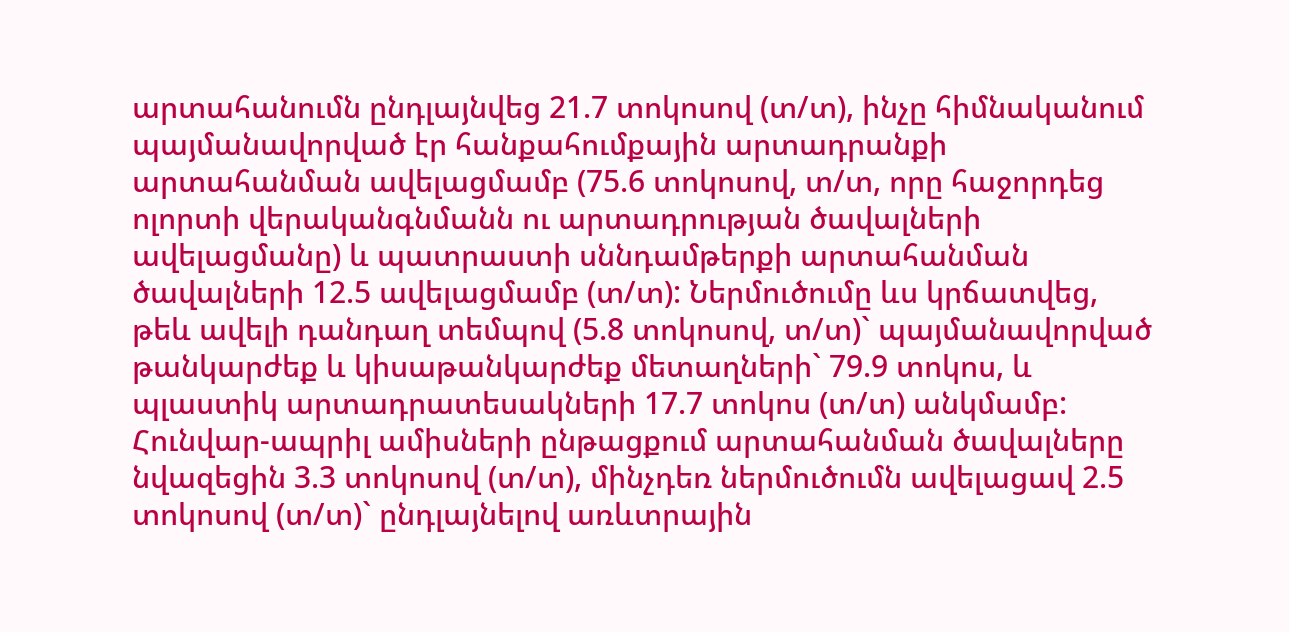արտահանումն ընդլայնվեց 21.7 տոկոսով (տ/տ), ինչը հիմնականում պայմանավորված էր հանքահումքային արտադրանքի արտահանման ավելացմամբ (75.6 տոկոսով, տ/տ, որը հաջորդեց ոլորտի վերականգնմանն ու արտադրության ծավալների ավելացմանը) և պատրաստի սննդամթերքի արտահանման ծավալների 12.5 ավելացմամբ (տ/տ): Ներմուծումը ևս կրճատվեց, թեև ավելի դանդաղ տեմպով (5.8 տոկոսով, տ/տ)` պայմանավորված թանկարժեք և կիսաթանկարժեք մետաղների` 79.9 տոկոս, և պլաստիկ արտադրատեսակների 17.7 տոկոս (տ/տ) անկմամբ: Հունվար-ապրիլ ամիսների ընթացքում արտահանման ծավալները նվազեցին 3.3 տոկոսով (տ/տ), մինչդեռ ներմուծումն ավելացավ 2.5 տոկոսով (տ/տ)` ընդլայնելով առևտրային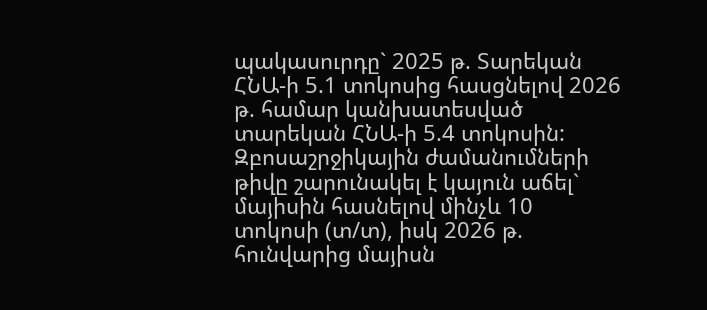պակասուրդը` 2025 թ. Տարեկան ՀՆԱ-ի 5.1 տոկոսից հասցնելով 2026 թ. համար կանխատեսված տարեկան ՀՆԱ-ի 5.4 տոկոսին: Զբոսաշրջիկային ժամանումների թիվը շարունակել է կայուն աճել` մայիսին հասնելով մինչև 10 տոկոսի (տ/տ), իսկ 2026 թ. հունվարից մայիսն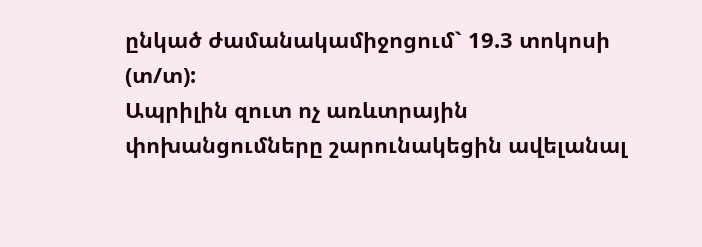ընկած ժամանակամիջոցում` 19.3 տոկոսի (տ/տ):
Ապրիլին զուտ ոչ առևտրային փոխանցումները շարունակեցին ավելանալ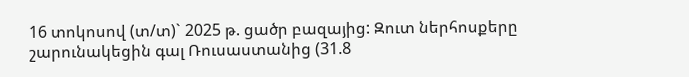16 տոկոսով (տ/տ)` 2025 թ. ցածր բազայից: Զուտ ներհոսքերը շարունակեցին գալ Ռուսաստանից (31.8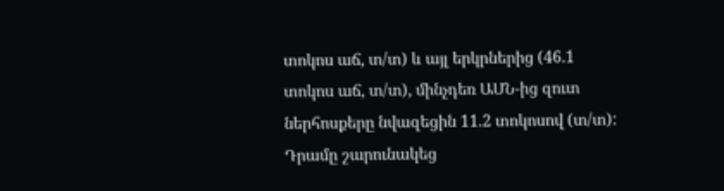տոկոս աճ, տ/տ) և այլ երկրներից (46.1 տոկոս աճ, տ/տ), մինչդեռ ԱՄՆ-ից զուտ ներհոսքերը նվազեցին 11.2 տոկոսով (տ/տ):
Դրամը շարունակեց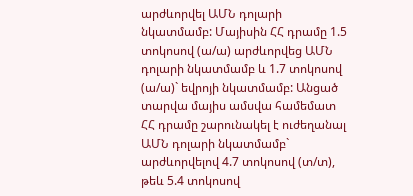արժևորվել ԱՄՆ դոլարի նկատմամբ: Մայիսին ՀՀ դրամը 1.5 տոկոսով (ա/ա) արժևորվեց ԱՄՆ դոլարի նկատմամբ և 1.7 տոկոսով (ա/ա)` եվրոյի նկատմամբ: Անցած տարվա մայիս ամսվա համեմատ ՀՀ դրամը շարունակել է ուժեղանալ ԱՄՆ դոլարի նկատմամբ` արժևորվելով 4.7 տոկոսով (տ/տ), թեև 5.4 տոկոսով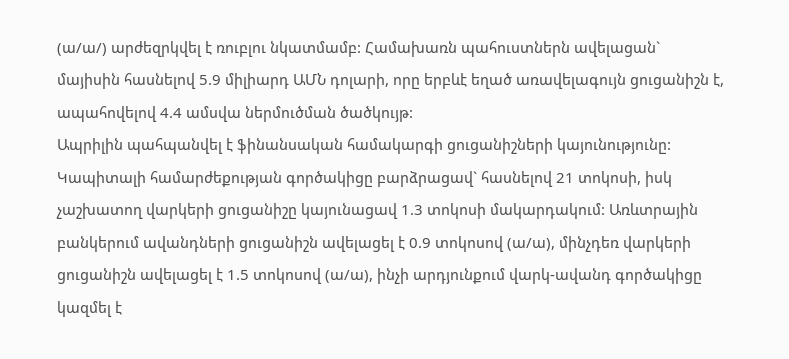(ա/ա/) արժեզրկվել է ռուբլու նկատմամբ: Համախառն պահուստներն ավելացան` մայիսին հասնելով 5.9 միլիարդ ԱՄՆ դոլարի, որը երբևէ եղած առավելագույն ցուցանիշն է, ապահովելով 4.4 ամսվա ներմուծման ծածկույթ:
Ապրիլին պահպանվել է ֆինանսական համակարգի ցուցանիշների կայունությունը: Կապիտալի համարժեքության գործակիցը բարձրացավ` հասնելով 21 տոկոսի, իսկ չաշխատող վարկերի ցուցանիշը կայունացավ 1.3 տոկոսի մակարդակում: Առևտրային բանկերում ավանդների ցուցանիշն ավելացել է 0.9 տոկոսով (ա/ա), մինչդեռ վարկերի ցուցանիշն ավելացել է 1.5 տոկոսով (ա/ա), ինչի արդյունքում վարկ-ավանդ գործակիցը կազմել է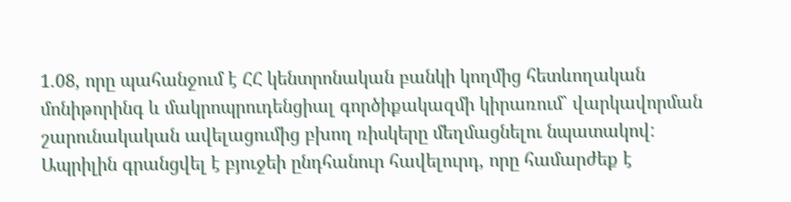1.08, որը պահանջում է ՀՀ կենտրոնական բանկի կողմից հետևողական մոնիթորինգ և մակրոպրուդենցիալ գործիքակազմի կիրառում` վարկավորման շարունակական ավելացումից բխող ռիսկերը մեղմացնելու նպատակով:
Ապրիլին գրանցվել է բյուջեի ընդհանուր հավելուրդ, որը համարժեք է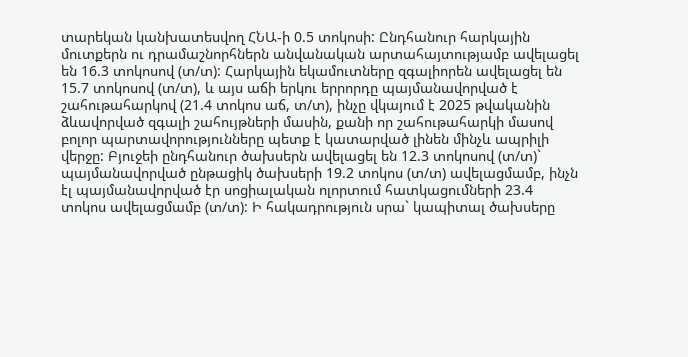տարեկան կանխատեսվող ՀՆԱ-ի 0.5 տոկոսի: Ընդհանուր հարկային մուտքերն ու դրամաշնորհներն անվանական արտահայտությամբ ավելացել են 16.3 տոկոսով (տ/տ): Հարկային եկամուտները զգալիորեն ավելացել են 15.7 տոկոսով (տ/տ), և այս աճի երկու երրորդը պայմանավորված է շահութահարկով (21.4 տոկոս աճ, տ/տ), ինչը վկայում է 2025 թվականին ձևավորված զգալի շահույթների մասին, քանի որ շահութահարկի մասով բոլոր պարտավորությունները պետք է կատարված լինեն մինչև ապրիլի վերջը: Բյուջեի ընդհանուր ծախսերն ավելացել են 12.3 տոկոսով (տ/տ)` պայմանավորված ընթացիկ ծախսերի 19.2 տոկոս (տ/տ) ավելացմամբ, ինչն էլ պայմանավորված էր սոցիալական ոլորտում հատկացումների 23.4 տոկոս ավելացմամբ (տ/տ): Ի հակադրություն սրա` կապիտալ ծախսերը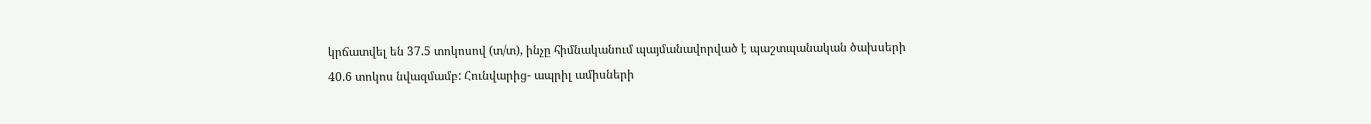կրճատվել են 37.5 տոկոսով (տ/տ), ինչը հիմնականում պայմանավորված է պաշտպանական ծախսերի 40.6 տոկոս նվազմամբ: Հունվարից- ապրիլ ամիսների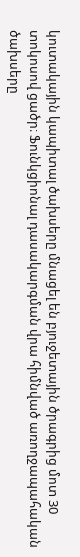կուտակային կապիտալ ծախսերը մնացել են բյուջետային ծրագրից մոտ 30 տոկոսով ցածր։ Ֆունկցիոնալ դասակարգման վրա հիմնված առողջապահական ծախսերը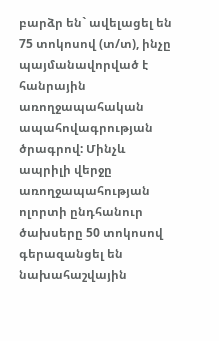բարձր են` ավելացել են 75 տոկոսով (տ/տ), ինչը պայմանավորված է հանրային առողջապահական ապահովագրության ծրագրով: Մինչև ապրիլի վերջը առողջապահության ոլորտի ընդհանուր ծախսերը 50 տոկոսով գերազանցել են նախահաշվային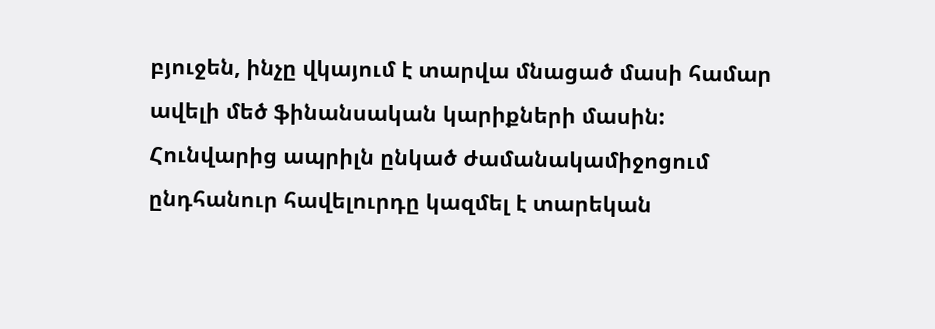բյուջեն, ինչը վկայում է տարվա մնացած մասի համար ավելի մեծ ֆինանսական կարիքների մասին: Հունվարից ապրիլն ընկած ժամանակամիջոցում ընդհանուր հավելուրդը կազմել է տարեկան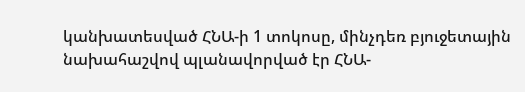կանխատեսված ՀՆԱ-ի 1 տոկոսը, մինչդեռ բյուջետային նախահաշվով պլանավորված էր ՀՆԱ-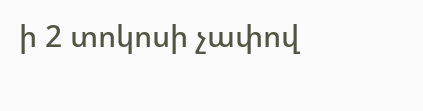ի 2 տոկոսի չափով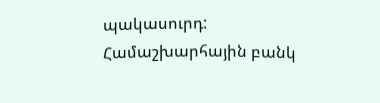պակասուրդ:
Համաշխարհային բանկ